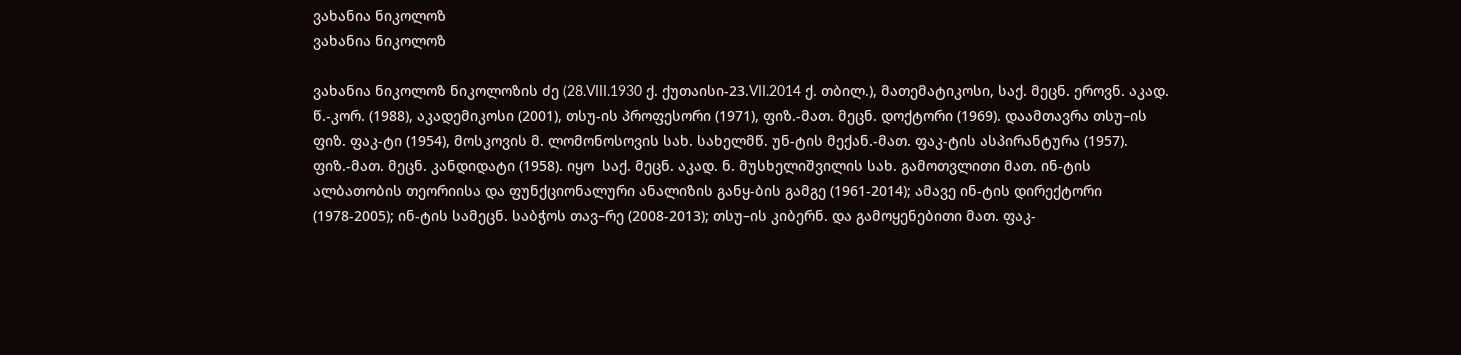ვახანია ნიკოლოზ
ვახანია ნიკოლოზ

ვახანია ნიკოლოზ ნიკოლოზის ძე (28.VIII.1930 ქ. ქუთაისი-23.VII.2014 ქ. თბილ.), მათემატიკოსი, საქ. მეცნ. ეროვნ. აკად. წ.-კორ. (1988), აკადემიკოსი (2001), თსუ-ის პროფესორი (1971), ფიზ.-მათ. მეცნ. დოქტორი (1969). დაამთავრა თსუ–ის ფიზ. ფაკ-ტი (1954), მოსკოვის მ. ლომონოსოვის სახ. სახელმწ. უნ-ტის მექან.-მათ. ფაკ-ტის ასპირანტურა (1957). ფიზ.-მათ. მეცნ. კანდიდატი (1958). იყო  საქ. მეცნ. აკად. ნ. მუსხელიშვილის სახ. გამოთვლითი მათ. ინ-ტის ალბათობის თეორიისა და ფუნქციონალური ანალიზის განყ-ბის გამგე (1961-2014); ამავე ინ-ტის დირექტორი (1978-2005); ინ-ტის სამეცნ. საბჭოს თავ–რე (2008-2013); თსუ–ის კიბერნ. და გამოყენებითი მათ. ფაკ-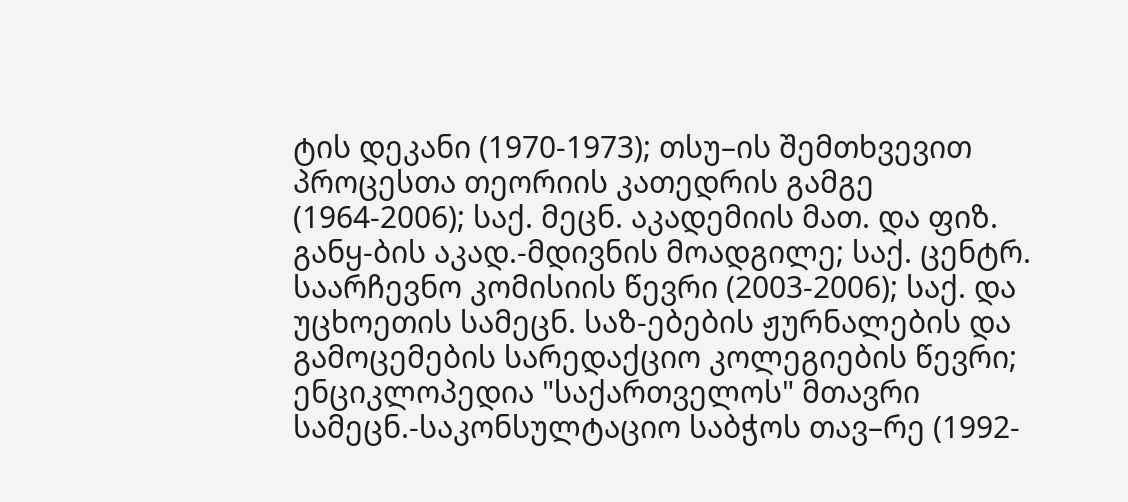ტის დეკანი (1970-1973); თსუ–ის შემთხვევით პროცესთა თეორიის კათედრის გამგე (1964-2006); საქ. მეცნ. აკადემიის მათ. და ფიზ. განყ-ბის აკად.-მდივნის მოადგილე; საქ. ცენტრ. საარჩევნო კომისიის წევრი (2003-2006); საქ. და უცხოეთის სამეცნ. საზ-ებების ჟურნალების და გამოცემების სარედაქციო კოლეგიების წევრი; ენციკლოპედია "საქართველოს" მთავრი სამეცნ.-საკონსულტაციო საბჭოს თავ–რე (1992-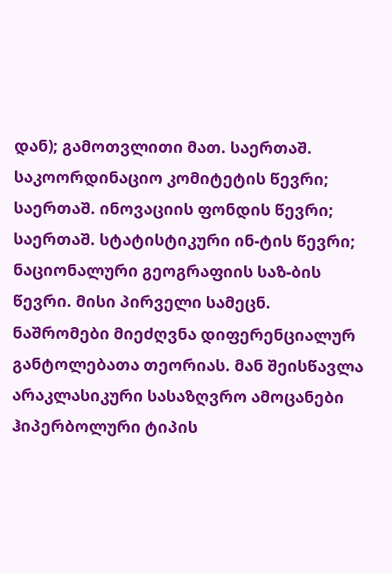დან); გამოთვლითი მათ. საერთაშ. საკოორდინაციო კომიტეტის წევრი; საერთაშ. ინოვაციის ფონდის წევრი; საერთაშ. სტატისტიკური ინ-ტის წევრი; ნაციონალური გეოგრაფიის საზ-ბის წევრი. მისი პირველი სამეცნ. ნაშრომები მიეძღვნა დიფერენციალურ განტოლებათა თეორიას. მან შეისწავლა არაკლასიკური სასაზღვრო ამოცანები ჰიპერბოლური ტიპის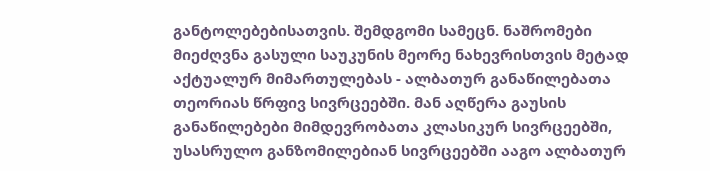განტოლებებისათვის. შემდგომი სამეცნ. ნაშრომები მიეძღვნა გასული საუკუნის მეორე ნახევრისთვის მეტად აქტუალურ მიმართულებას - ალბათურ განაწილებათა თეორიას წრფივ სივრცეებში. მან აღწერა გაუსის განაწილებები მიმდევრობათა კლასიკურ სივრცეებში, უსასრულო განზომილებიან სივრცეებში ააგო ალბათურ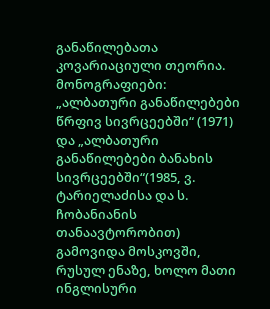განაწილებათა კოვარიაციული თეორია. მონოგრაფიები: „ალბათური განაწილებები წრფივ სივრცეებში“ (1971) და „ალბათური განაწილებები ბანახის სივრცეებში“(1985, ვ. ტარიელაძისა და ს. ჩობანიანის თანაავტორობით) გამოვიდა მოსკოვში, რუსულ ენაზე, ხოლო მათი ინგლისური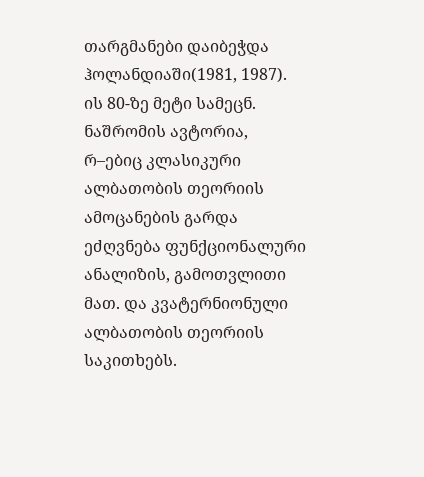თარგმანები დაიბეჭდა ჰოლანდიაში(1981, 1987). ის 80-ზე მეტი სამეცნ. ნაშრომის ავტორია, რ–ებიც კლასიკური ალბათობის თეორიის ამოცანების გარდა ეძღვნება ფუნქციონალური ანალიზის, გამოთვლითი მათ. და კვატერნიონული ალბათობის თეორიის საკითხებს.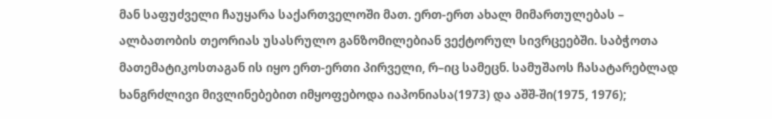მან საფუძველი ჩაუყარა საქართველოში მათ. ერთ-ერთ ახალ მიმართულებას – ალბათობის თეორიას უსასრულო განზომილებიან ვექტორულ სივრცეებში. საბჭოთა მათემატიკოსთაგან ის იყო ერთ-ერთი პირველი, რ–იც სამეცნ. სამუშაოს ჩასატარებლად ხანგრძლივი მივლინებებით იმყოფებოდა იაპონიასა(1973) და აშშ-ში(1975, 1976);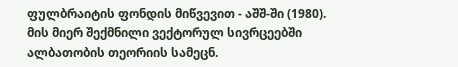ფულბრაიტის ფონდის მიწვევით - აშშ-ში (1980). მის მიერ შექმნილი ვექტორულ სივრცეებში ალბათობის თეორიის სამეცნ.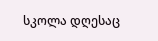სკოლა დღესაც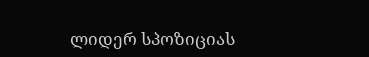ლიდერ სპოზიციას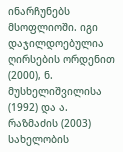ინარჩუნებს მსოფლიოში. იგი დაჯილდოებულია ღირსების ორდენით (2000), ნ. მუსხელიშვილისა (1992) და ა. რაზმაძის (2003) სახელობის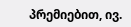პრემიებით, ივ.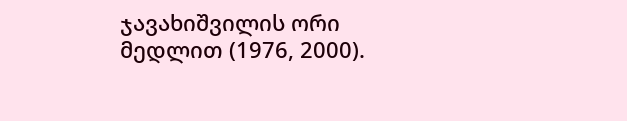ჯავახიშვილის ორი მედლით (1976, 2000).